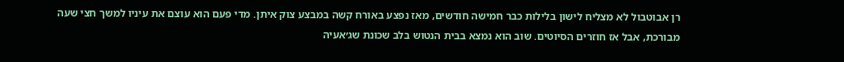רן אבוטבול לא מצליח לישון בלילות כבר חמישה חודשים, מאז נפצע באורח קשה במבצע צוק איתן. מדי פעם הוא עוצם את עיניו למשך חצי שעה מבורכת, אבל אז חוזרים הסיוטים. שוב הוא נמצא בבית הנטוש בלב שכונת שג׳אעיה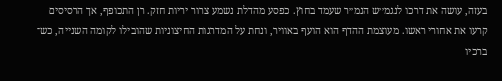בעזה, עושה את דרכו לנגמ׳׳ש הנמ׳׳ר שעמד בחוץ. כפסע מהדלת נשמע צרור יריות חזק. רן התכופף, אך הרסיסים קרעו את אחורי ראשו. מעוצמת ההדף הוא הועף באוויר, ונחת על המדרגות החיצוניות שהובילו לקומה השנייה, כש־ ברכיו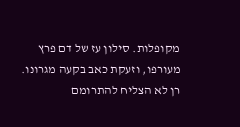מקופלות. סילון עז של דם פרץ מעורפו, וזעקת כאב בקעה מגרונו. רן לא הצליח להתרומם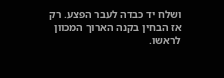ושלח יד כבדה לעבר הפצע. רק אז הבחין בקנה הארוך המכוון לראשו.